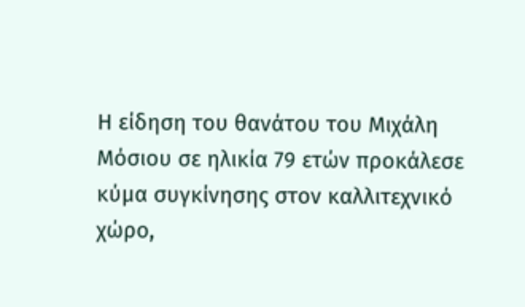Η είδηση του θανάτου του Μιχάλη Μόσιου σε ηλικία 79 ετών προκάλεσε κύμα συγκίνησης στον καλλιτεχνικό χώρο,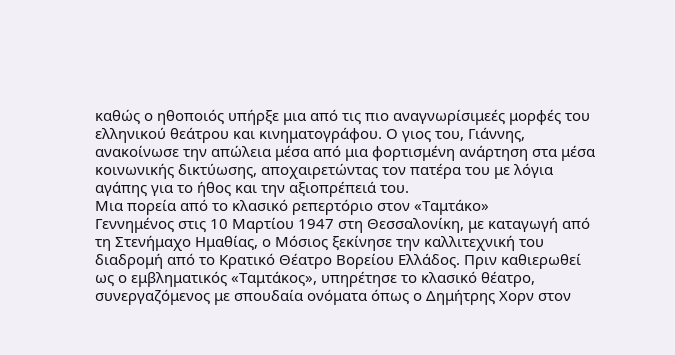καθώς ο ηθοποιός υπήρξε μια από τις πιο αναγνωρίσιμεές μορφές του ελληνικού θεάτρου και κινηματογράφου. Ο γιος του, Γιάννης, ανακοίνωσε την απώλεια μέσα από μια φορτισμένη ανάρτηση στα μέσα κοινωνικής δικτύωσης, αποχαιρετώντας τον πατέρα του με λόγια αγάπης για το ήθος και την αξιοπρέπειά του.
Μια πορεία από το κλασικό ρεπερτόριο στον «Ταμτάκο»
Γεννημένος στις 10 Μαρτίου 1947 στη Θεσσαλονίκη, με καταγωγή από τη Στενήμαχο Ημαθίας, ο Μόσιος ξεκίνησε την καλλιτεχνική του διαδρομή από το Κρατικό Θέατρο Βορείου Ελλάδος. Πριν καθιερωθεί ως ο εμβληματικός «Ταμτάκος», υπηρέτησε το κλασικό θέατρο, συνεργαζόμενος με σπουδαία ονόματα όπως ο Δημήτρης Χορν στον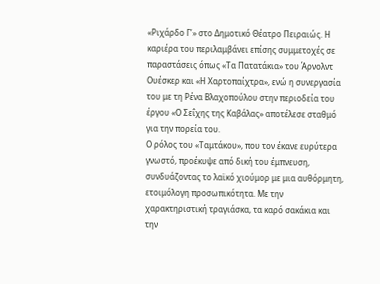«Ριχάρδο Γ’» στο Δημοτικό Θέατρο Πειραιώς. Η καριέρα του περιλαμβάνει επίσης συμμετοχές σε παραστάσεις όπως «Τα Πατατάκια» του Άρνολντ Ουέσκερ και «Η Χαρτοπαίχτρα», ενώ η συνεργασία του με τη Ρένα Βλαχοπούλου στην περιοδεία του έργου «Ο Σεΐχης της Καβάλας» αποτέλεσε σταθμό για την πορεία του.
Ο ρόλος του «Ταμτάκου», που τον έκανε ευρύτερα γνωστό, προέκυψε από δική του έμπνευση, συνδυάζοντας το λαϊκό χιούμορ με μια αυθόρμητη, ετοιμόλογη προσωπικότητα. Με την χαρακτηριστική τραγιάσκα, τα καρό σακάκια και την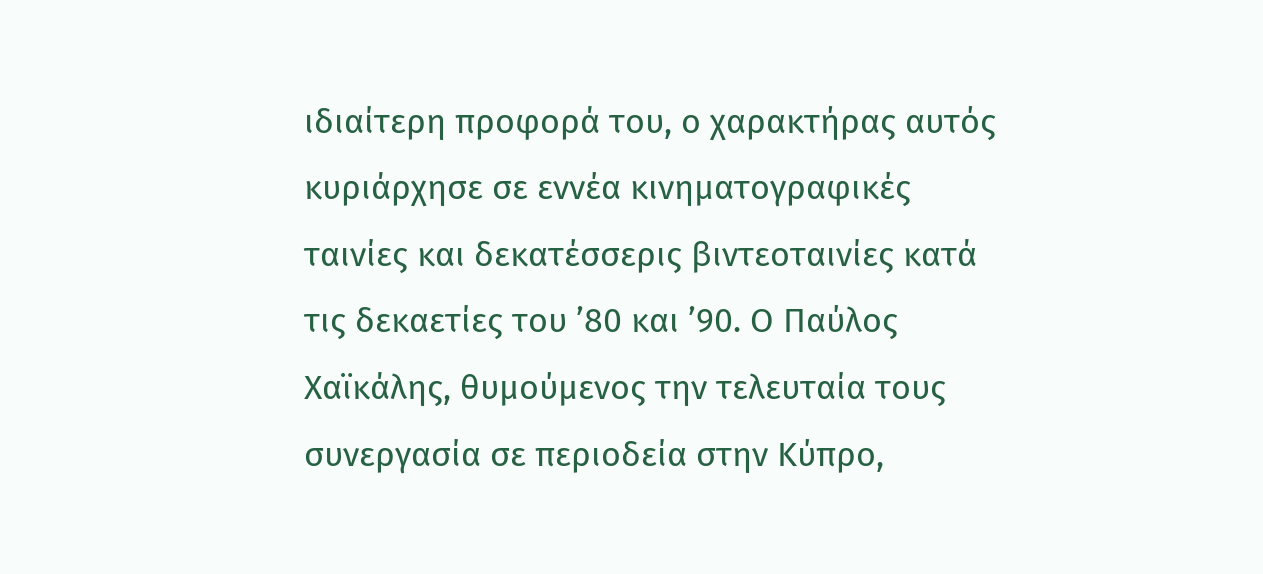ιδιαίτερη προφορά του, ο χαρακτήρας αυτός κυριάρχησε σε εννέα κινηματογραφικές ταινίες και δεκατέσσερις βιντεοταινίες κατά τις δεκαετίες του ’80 και ’90. Ο Παύλος Χαϊκάλης, θυμούμενος την τελευταία τους συνεργασία σε περιοδεία στην Κύπρο,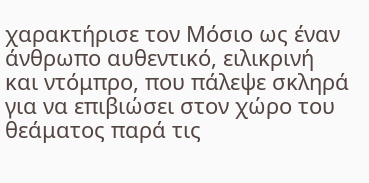χαρακτήρισε τον Μόσιο ως έναν άνθρωπο αυθεντικό, ειλικρινή και ντόμπρο, που πάλεψε σκληρά για να επιβιώσει στον χώρο του θεάματος παρά τις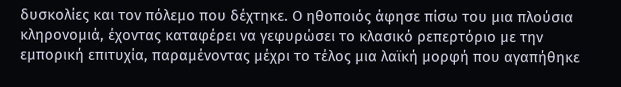δυσκολίες και τον πόλεμο που δέχτηκε. Ο ηθοποιός άφησε πίσω του μια πλούσια κληρονομιά, έχοντας καταφέρει να γεφυρώσει το κλασικό ρεπερτόριο με την εμπορική επιτυχία, παραμένοντας μέχρι το τέλος μια λαϊκή μορφή που αγαπήθηκε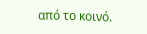από το κοινό.